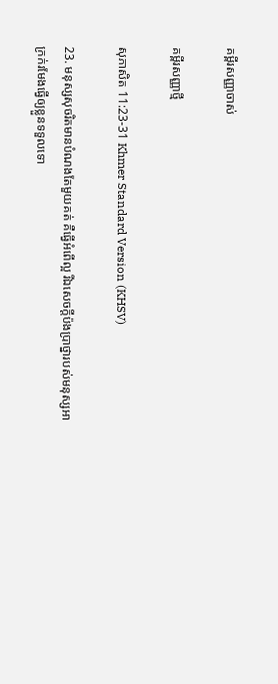គម្ពីរសញ្ញាចាស់

គម្ពីរសញ្ញាថ្មី

សុភាសិត 11:23-31 Khmer Standard Version (KHSV)

23. មនុស្សសុចរិតមានបំណងតែមួយគត់ គឺធ្វើអំពើល្អ រីឯសេចក្ដីប៉ង‌ប្រាថ្នារបស់មនុស្សអាក្រក់រមែងធ្វើឲ្យខ្លួនទទួលទោ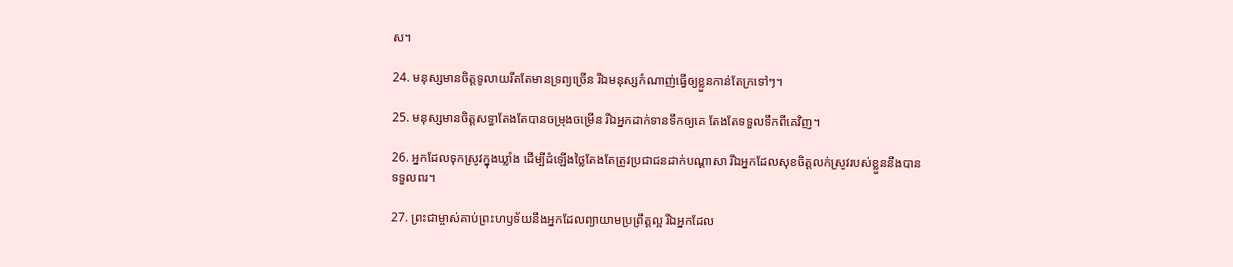ស។

24. មនុស្សមានចិត្តទូលាយរឹតតែមានទ្រព្យច្រើន រីឯមនុស្សកំណាញ់ធ្វើឲ្យខ្លួនកាន់តែក្រទៅៗ។

25. មនុស្សមានចិត្តសទ្ធាតែងតែបានចម្រុង‌ចម្រើន រីឯអ្នកដាក់ទានទឹកឲ្យគេ តែងតែទទួលទឹកពីគេវិញ។

26. អ្នកដែលទុកស្រូវក្នុងឃ្លាំង ដើម្បីដំឡើងថ្លៃតែងតែត្រូវប្រជា‌ជនដាក់បណ្ដាសា រីឯអ្នកដែលសុខចិត្តលក់ស្រូវរបស់ខ្លួននឹងបានទទួលពរ។

27. ព្រះ‌ជាម្ចាស់គាប់ព្រះ‌ហឫទ័យនឹងអ្នកដែលព្យាយាមប្រព្រឹត្តល្អ រីឯអ្នកដែល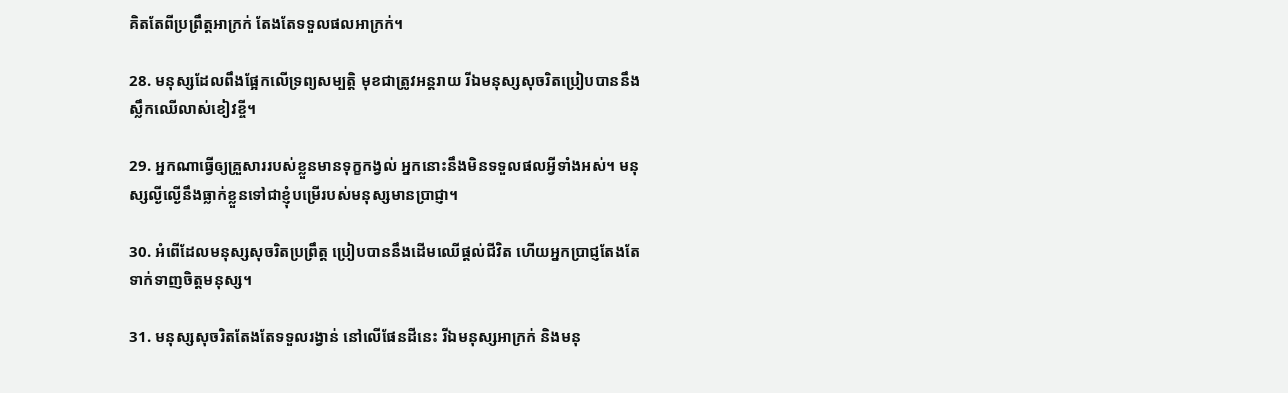គិតតែពីប្រព្រឹត្តអាក្រក់ តែងតែទទួលផលអាក្រក់។

28. មនុស្សដែលពឹងផ្អែកលើទ្រព្យសម្បត្តិ មុខជាត្រូវអន្តរាយ រីឯមនុស្សសុចរិតប្រៀបបាននឹងស្លឹកឈើលាស់ខៀវខ្ចី។

29. អ្នកណាធ្វើឲ្យគ្រួសាររបស់ខ្លួនមានទុក្ខកង្វល់ អ្នកនោះនឹងមិនទទួលផលអ្វីទាំងអស់។ មនុស្សល្ងី‌ល្ងើនឹងធ្លាក់ខ្លួនទៅជាខ្ញុំបម្រើរបស់មនុស្សមានប្រាជ្ញា។

30. អំពើដែលមនុស្សសុចរិតប្រព្រឹត្ត ប្រៀបបាននឹងដើមឈើផ្ដល់ជីវិត ហើយអ្នកប្រាជ្ញតែងតែទាក់‌ទាញចិត្តមនុស្ស។

31. មនុស្សសុចរិតតែងតែទទួលរង្វាន់ នៅលើផែនដីនេះ រីឯមនុស្សអាក្រក់ និងមនុ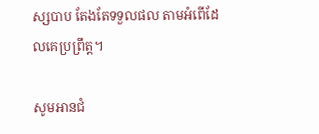ស្សបាប តែងតែទទួលផល តាមអំពើដែលគេប្រព្រឹត្ត។

សូមអានជំ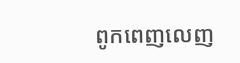ពូកពេញលេញ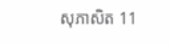សុភាសិត 11